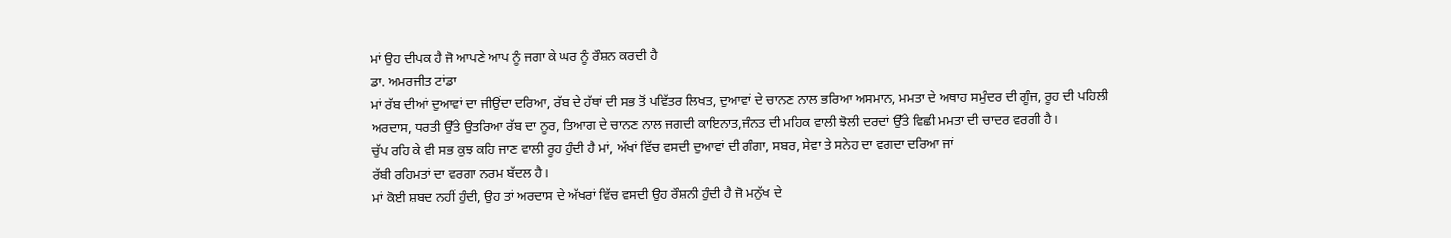ਮਾਂ ਉਹ ਦੀਪਕ ਹੈ ਜੋ ਆਪਣੇ ਆਪ ਨੂੰ ਜਗਾ ਕੇ ਘਰ ਨੂੰ ਰੌਸ਼ਨ ਕਰਦੀ ਹੈ
ਡਾ. ਅਮਰਜੀਤ ਟਾਂਡਾ
ਮਾਂ ਰੱਬ ਦੀਆਂ ਦੁਆਵਾਂ ਦਾ ਜੀਉਂਦਾ ਦਰਿਆ, ਰੱਬ ਦੇ ਹੱਥਾਂ ਦੀ ਸਭ ਤੋਂ ਪਵਿੱਤਰ ਲਿਖਤ, ਦੁਆਵਾਂ ਦੇ ਚਾਨਣ ਨਾਲ ਭਰਿਆ ਅਸਮਾਨ, ਮਮਤਾ ਦੇ ਅਥਾਹ ਸਮੁੰਦਰ ਦੀ ਗੂੰਜ, ਰੂਹ ਦੀ ਪਹਿਲੀ ਅਰਦਾਸ, ਧਰਤੀ ਉੱਤੇ ਉਤਰਿਆ ਰੱਬ ਦਾ ਨੂਰ, ਤਿਆਗ ਦੇ ਚਾਨਣ ਨਾਲ ਜਗਦੀ ਕਾਇਨਾਤ,ਜੰਨਤ ਦੀ ਮਹਿਕ ਵਾਲੀ ਝੋਲੀ ਦਰਦਾਂ ਉੱਤੇ ਵਿਛੀ ਮਮਤਾ ਦੀ ਚਾਦਰ ਵਰਗੀ ਹੈ।
ਚੁੱਪ ਰਹਿ ਕੇ ਵੀ ਸਭ ਕੁਝ ਕਹਿ ਜਾਣ ਵਾਲੀ ਰੂਹ ਹੁੰਦੀ ਹੈ ਮਾਂ, ਅੱਖਾਂ ਵਿੱਚ ਵਸਦੀ ਦੁਆਵਾਂ ਦੀ ਗੰਗਾ, ਸਬਰ, ਸੇਵਾ ਤੇ ਸਨੇਹ ਦਾ ਵਗਦਾ ਦਰਿਆ ਜਾਂ
ਰੱਬੀ ਰਹਿਮਤਾਂ ਦਾ ਵਰਗਾ ਨਰਮ ਬੱਦਲ ਹੈ।
ਮਾਂ ਕੋਈ ਸ਼ਬਦ ਨਹੀਂ ਹੁੰਦੀ, ਉਹ ਤਾਂ ਅਰਦਾਸ ਦੇ ਅੱਖਰਾਂ ਵਿੱਚ ਵਸਦੀ ਉਹ ਰੌਸ਼ਨੀ ਹੁੰਦੀ ਹੈ ਜੋ ਮਨੁੱਖ ਦੇ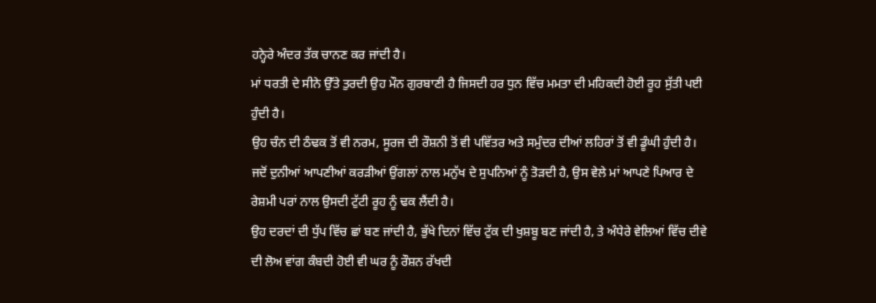ਹਨ੍ਹੇਰੇ ਅੰਦਰ ਤੱਕ ਚਾਨਣ ਕਰ ਜਾਂਦੀ ਹੈ।
ਮਾਂ ਧਰਤੀ ਦੇ ਸੀਨੇ ਉੱਤੇ ਤੁਰਦੀ ਉਹ ਮੌਨ ਗੁਰਬਾਣੀ ਹੈ ਜਿਸਦੀ ਹਰ ਧੁਨ ਵਿੱਚ ਮਮਤਾ ਦੀ ਮਹਿਕਦੀ ਹੋਈ ਰੂਹ ਸੁੱਤੀ ਪਈ ਹੁੰਦੀ ਹੈ।
ਉਹ ਚੰਨ ਦੀ ਠੰਢਕ ਤੋਂ ਵੀ ਨਰਮ, ਸੂਰਜ ਦੀ ਰੌਸ਼ਨੀ ਤੋਂ ਵੀ ਪਵਿੱਤਰ ਅਤੇ ਸਮੁੰਦਰ ਦੀਆਂ ਲਹਿਰਾਂ ਤੋਂ ਵੀ ਡੂੰਘੀ ਹੁੰਦੀ ਹੈ।
ਜਦੋਂ ਦੁਨੀਆਂ ਆਪਣੀਆਂ ਕਰੜੀਆਂ ਉਂਗਲਾਂ ਨਾਲ ਮਨੁੱਖ ਦੇ ਸੁਪਨਿਆਂ ਨੂੰ ਤੋੜਦੀ ਹੈ, ਉਸ ਵੇਲੇ ਮਾਂ ਆਪਣੇ ਪਿਆਰ ਦੇ ਰੇਸ਼ਮੀ ਪਰਾਂ ਨਾਲ ਉਸਦੀ ਟੁੱਟੀ ਰੂਹ ਨੂੰ ਢਕ ਲੈਂਦੀ ਹੈ।
ਉਹ ਦਰਦਾਂ ਦੀ ਧੁੱਪ ਵਿੱਚ ਛਾਂ ਬਣ ਜਾਂਦੀ ਹੈ, ਭੁੱਖੇ ਦਿਨਾਂ ਵਿੱਚ ਟੁੱਕ ਦੀ ਖੁਸ਼ਬੂ ਬਣ ਜਾਂਦੀ ਹੈ, ਤੇ ਅੰਧੇਰੇ ਵੇਲਿਆਂ ਵਿੱਚ ਦੀਵੇ ਦੀ ਲੋਅ ਵਾਂਗ ਕੰਬਦੀ ਹੋਈ ਵੀ ਘਰ ਨੂੰ ਰੌਸ਼ਨ ਰੱਖਦੀ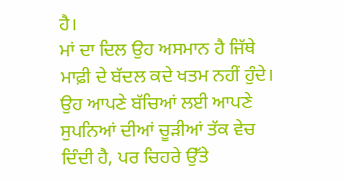ਹੈ।
ਮਾਂ ਦਾ ਦਿਲ ਉਹ ਅਸਮਾਨ ਹੈ ਜਿੱਥੇ ਮਾਫ਼ੀ ਦੇ ਬੱਦਲ ਕਦੇ ਖਤਮ ਨਹੀਂ ਹੁੰਦੇ।
ਉਹ ਆਪਣੇ ਬੱਚਿਆਂ ਲਈ ਆਪਣੇ ਸੁਪਨਿਆਂ ਦੀਆਂ ਚੂੜੀਆਂ ਤੱਕ ਵੇਚ ਦਿੰਦੀ ਹੈ, ਪਰ ਚਿਹਰੇ ਉੱਤੇ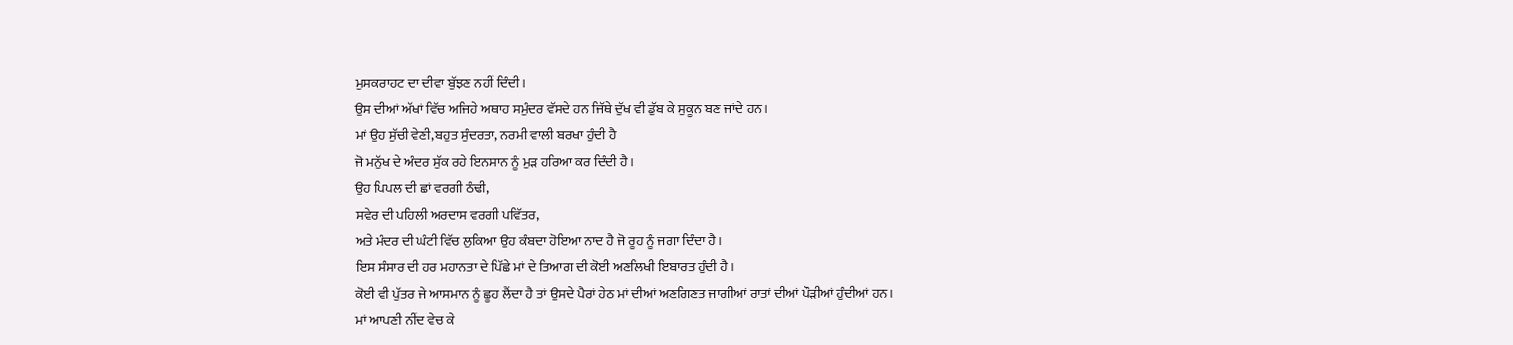ਮੁਸਕਰਾਹਟ ਦਾ ਦੀਵਾ ਬੁੱਝਣ ਨਹੀਂ ਦਿੰਦੀ।
ਉਸ ਦੀਆਂ ਅੱਖਾਂ ਵਿੱਚ ਅਜਿਹੇ ਅਥਾਹ ਸਮੁੰਦਰ ਵੱਸਦੇ ਹਨ ਜਿੱਥੇ ਦੁੱਖ ਵੀ ਡੁੱਬ ਕੇ ਸੁਕੂਨ ਬਣ ਜਾਂਦੇ ਹਨ।
ਮਾਂ ਉਹ ਸੁੱਚੀ ਵੇਣੀ,ਬਹੁਤ ਸੁੰਦਰਤਾ, ਨਰਮੀ ਵਾਲੀ ਬਰਖਾ ਹੁੰਦੀ ਹੈ
ਜੋ ਮਨੁੱਖ ਦੇ ਅੰਦਰ ਸੁੱਕ ਰਹੇ ਇਨਸਾਨ ਨੂੰ ਮੁੜ ਹਰਿਆ ਕਰ ਦਿੰਦੀ ਹੈ।
ਉਹ ਪਿਪਲ ਦੀ ਛਾਂ ਵਰਗੀ ਠੰਢੀ,
ਸਵੇਰ ਦੀ ਪਹਿਲੀ ਅਰਦਾਸ ਵਰਗੀ ਪਵਿੱਤਰ,
ਅਤੇ ਮੰਦਰ ਦੀ ਘੰਟੀ ਵਿੱਚ ਲੁਕਿਆ ਉਹ ਕੰਬਦਾ ਹੋਇਆ ਨਾਦ ਹੈ ਜੋ ਰੂਹ ਨੂੰ ਜਗਾ ਦਿੰਦਾ ਹੈ।
ਇਸ ਸੰਸਾਰ ਦੀ ਹਰ ਮਹਾਨਤਾ ਦੇ ਪਿੱਛੇ ਮਾਂ ਦੇ ਤਿਆਗ ਦੀ ਕੋਈ ਅਣਲਿਖੀ ਇਬਾਰਤ ਹੁੰਦੀ ਹੈ।
ਕੋਈ ਵੀ ਪੁੱਤਰ ਜੇ ਆਸਮਾਨ ਨੂੰ ਛੂਹ ਲੈਂਦਾ ਹੈ ਤਾਂ ਉਸਦੇ ਪੈਰਾਂ ਹੇਠ ਮਾਂ ਦੀਆਂ ਅਣਗਿਣਤ ਜਾਗੀਆਂ ਰਾਤਾਂ ਦੀਆਂ ਪੌੜੀਆਂ ਹੁੰਦੀਆਂ ਹਨ।
ਮਾਂ ਆਪਣੀ ਨੀਂਦ ਵੇਚ ਕੇ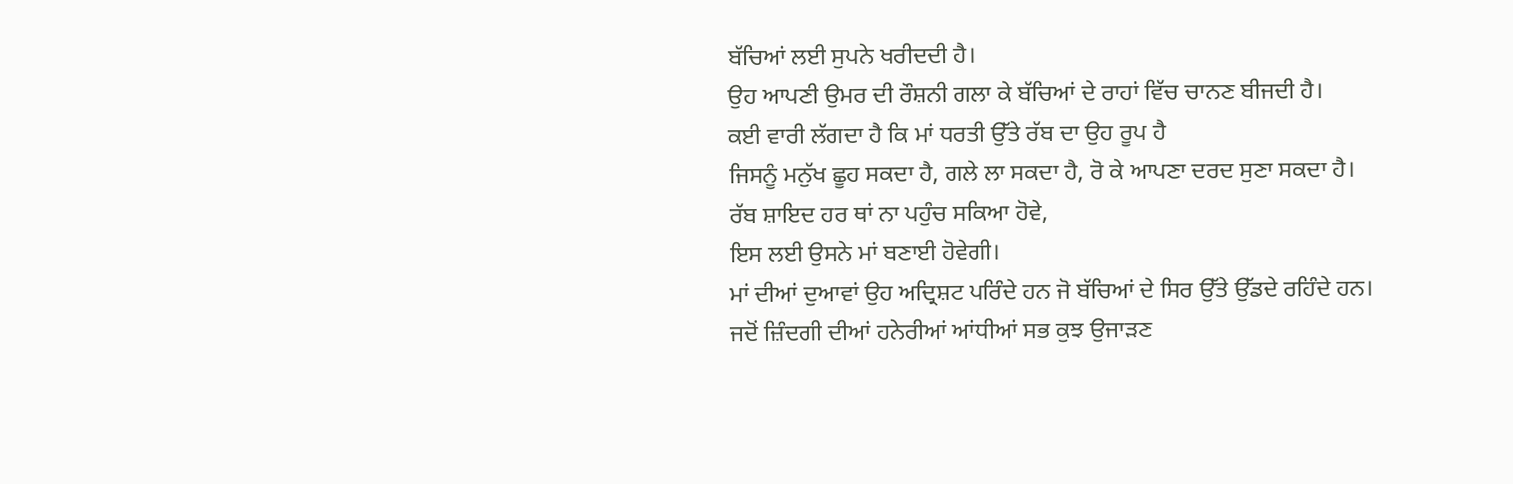ਬੱਚਿਆਂ ਲਈ ਸੁਪਨੇ ਖਰੀਦਦੀ ਹੈ।
ਉਹ ਆਪਣੀ ਉਮਰ ਦੀ ਰੌਸ਼ਨੀ ਗਲਾ ਕੇ ਬੱਚਿਆਂ ਦੇ ਰਾਹਾਂ ਵਿੱਚ ਚਾਨਣ ਬੀਜਦੀ ਹੈ।
ਕਈ ਵਾਰੀ ਲੱਗਦਾ ਹੈ ਕਿ ਮਾਂ ਧਰਤੀ ਉੱਤੇ ਰੱਬ ਦਾ ਉਹ ਰੂਪ ਹੈ
ਜਿਸਨੂੰ ਮਨੁੱਖ ਛੂਹ ਸਕਦਾ ਹੈ, ਗਲੇ ਲਾ ਸਕਦਾ ਹੈ, ਰੋ ਕੇ ਆਪਣਾ ਦਰਦ ਸੁਣਾ ਸਕਦਾ ਹੈ।
ਰੱਬ ਸ਼ਾਇਦ ਹਰ ਥਾਂ ਨਾ ਪਹੁੰਚ ਸਕਿਆ ਹੋਵੇ,
ਇਸ ਲਈ ਉਸਨੇ ਮਾਂ ਬਣਾਈ ਹੋਵੇਗੀ।
ਮਾਂ ਦੀਆਂ ਦੁਆਵਾਂ ਉਹ ਅਦ੍ਰਿਸ਼ਟ ਪਰਿੰਦੇ ਹਨ ਜੋ ਬੱਚਿਆਂ ਦੇ ਸਿਰ ਉੱਤੇ ਉੱਡਦੇ ਰਹਿੰਦੇ ਹਨ।
ਜਦੋਂ ਜ਼ਿੰਦਗੀ ਦੀਆਂ ਹਨੇਰੀਆਂ ਆਂਧੀਆਂ ਸਭ ਕੁਝ ਉਜਾੜਣ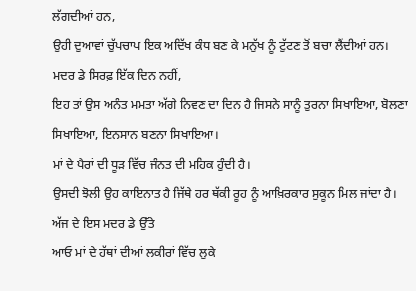ਲੱਗਦੀਆਂ ਹਨ,
ਉਹੀ ਦੁਆਵਾਂ ਚੁੱਪਚਾਪ ਇਕ ਅਦਿੱਖ ਕੰਧ ਬਣ ਕੇ ਮਨੁੱਖ ਨੂੰ ਟੁੱਟਣ ਤੋਂ ਬਚਾ ਲੈਂਦੀਆਂ ਹਨ।
ਮਦਰ ਡੇ ਸਿਰਫ਼ ਇੱਕ ਦਿਨ ਨਹੀਂ,
ਇਹ ਤਾਂ ਉਸ ਅਨੰਤ ਮਮਤਾ ਅੱਗੇ ਨਿਵਣ ਦਾ ਦਿਨ ਹੈ ਜਿਸਨੇ ਸਾਨੂੰ ਤੁਰਨਾ ਸਿਖਾਇਆ, ਬੋਲਣਾ ਸਿਖਾਇਆ, ਇਨਸਾਨ ਬਣਨਾ ਸਿਖਾਇਆ।
ਮਾਂ ਦੇ ਪੈਰਾਂ ਦੀ ਧੂੜ ਵਿੱਚ ਜੰਨਤ ਦੀ ਮਹਿਕ ਹੁੰਦੀ ਹੈ।
ਉਸਦੀ ਝੋਲੀ ਉਹ ਕਾਇਨਾਤ ਹੈ ਜਿੱਥੇ ਹਰ ਥੱਕੀ ਰੂਹ ਨੂੰ ਆਖ਼ਿਰਕਾਰ ਸੁਕੂਨ ਮਿਲ ਜਾਂਦਾ ਹੈ।
ਅੱਜ ਦੇ ਇਸ ਮਦਰ ਡੇ ਉੱਤੇ
ਆਓ ਮਾਂ ਦੇ ਹੱਥਾਂ ਦੀਆਂ ਲਕੀਰਾਂ ਵਿੱਚ ਲੁਕੇ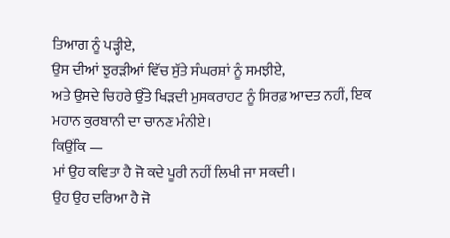ਤਿਆਗ ਨੂੰ ਪੜ੍ਹੀਏ,
ਉਸ ਦੀਆਂ ਝੁਰੜੀਆਂ ਵਿੱਚ ਸੁੱਤੇ ਸੰਘਰਸ਼ਾਂ ਨੂੰ ਸਮਝੀਏ,
ਅਤੇ ਉਸਦੇ ਚਿਹਰੇ ਉੱਤੇ ਖਿੜਦੀ ਮੁਸਕਰਾਹਟ ਨੂੰ ਸਿਰਫ਼ ਆਦਤ ਨਹੀਂ, ਇਕ ਮਹਾਨ ਕੁਰਬਾਨੀ ਦਾ ਚਾਨਣ ਮੰਨੀਏ।
ਕਿਉਂਕਿ —
ਮਾਂ ਉਹ ਕਵਿਤਾ ਹੈ ਜੋ ਕਦੇ ਪੂਰੀ ਨਹੀਂ ਲਿਖੀ ਜਾ ਸਕਦੀ।
ਉਹ ਉਹ ਦਰਿਆ ਹੈ ਜੋ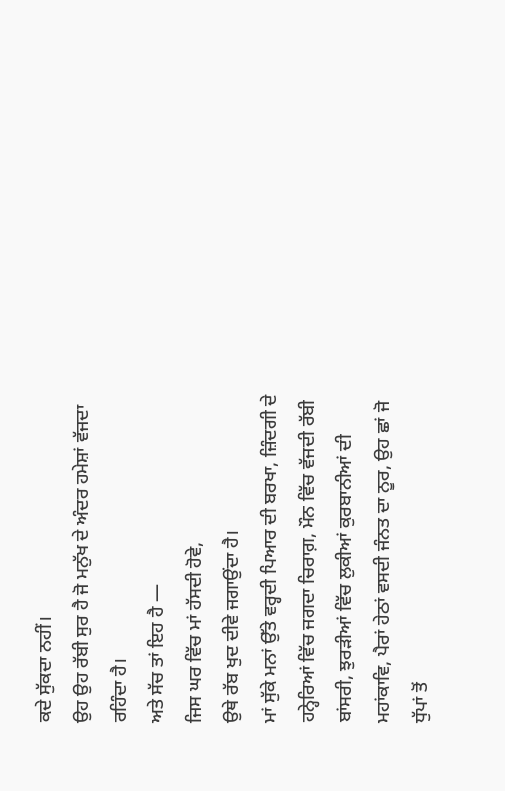ਕਦੇ ਸੁੱਕਦਾ ਨਹੀਂ।
ਉਹ ਉਹ ਰੱਬੀ ਸੁਰ ਹੈ ਜੋ ਮਨੁੱਖ ਦੇ ਅੰਦਰ ਹਮੇਸ਼ਾਂ ਵੱਜਦਾ ਰਹਿੰਦਾ ਹੈ।
ਅਤੇ ਸੱਚ ਤਾਂ ਇਹ ਹੈ —
ਜਿਸ ਘਰ ਵਿੱਚ ਮਾਂ ਹੱਸਦੀ ਹੋਵੇ,
ਉਥੇ ਰੱਬ ਖੁਦ ਦੀਵੇ ਜਗਾਉਂਦਾ ਹੈ।
ਮਾਂ ਸੁੱਕੇ ਮਨਾਂ ਉੱਤੇ ਵਰ੍ਹਦੀ ਪਿਆਰ ਦੀ ਬਰਖਾ, ਜ਼ਿੰਦਗੀ ਦੇ ਹਨ੍ਹੇਰਿਆਂ ਵਿੱਚ ਜਗਦਾ ਚਿਰਾਗ਼, ਮੌਨ ਵਿੱਚ ਵੱਜਦੀ ਰੱਬੀ ਬਾਂਸਰੀ, ਝੁਰੜੀਆਂ ਵਿੱਚ ਲੁਕੀਆਂ ਕੁਰਬਾਨੀਆਂ ਦੀ ਮਹਾਂਕਾਵਿ, ਪੈਰਾਂ ਹੇਠਾਂ ਵਸਦੀ ਜੰਨਤ ਦਾ ਨੂਰ, ਉਹ ਛਾਂ ਜੋ ਧੁੱਪਾਂ ਤੋਂ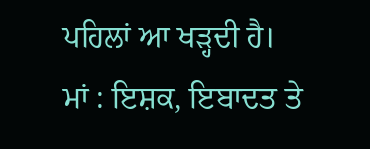ਪਹਿਲਾਂ ਆ ਖੜ੍ਹਦੀ ਹੈ।
ਮਾਂ : ਇਸ਼ਕ, ਇਬਾਦਤ ਤੇ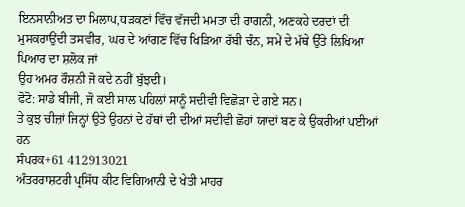ਇਨਸਾਨੀਅਤ ਦਾ ਮਿਲਾਪ,ਧੜਕਣਾਂ ਵਿੱਚ ਵੱਜਦੀ ਮਮਤਾ ਦੀ ਰਾਗਨੀ, ਅਣਕਹੇ ਦਰਦਾਂ ਦੀ ਮੁਸਕਰਾਉਂਦੀ ਤਸਵੀਰ, ਘਰ ਦੇ ਆਂਗਣ ਵਿੱਚ ਖਿੜਿਆ ਰੱਬੀ ਚੰਨ, ਸਮੇਂ ਦੇ ਮੱਥੇ ਉੱਤੇ ਲਿਖਿਆ ਪਿਆਰ ਦਾ ਸ਼ਲੋਕ ਜਾਂ
ਉਹ ਅਮਰ ਰੌਸ਼ਨੀ ਜੋ ਕਦੇ ਨਹੀਂ ਬੁੱਝਦੀ।
ਫੋਟੋ: ਸਾਡੇ ਬੀਜੀ, ਜੋ ਕਈ ਸਾਲ ਪਹਿਲਾਂ ਸਾਨੂੰ ਸਦੀਵੀ ਵਿਛੋੜਾ ਦੇ ਗਏ ਸਨ।
ਤੇ ਕੁਝ ਚੀਜ਼ਾਂ ਜਿਨ੍ਹਾਂ ਉਤੇ ਉਹਨਾਂ ਦੇ ਹੱਥਾਂ ਦੀ ਦੀਆਂ ਸਦੀਵੀ ਛੋਹਾਂ ਯਾਦਾਂ ਬਣ ਕੇ ਉਕਰੀਆਂ ਪਈਆਂ ਹਨ
ਸੰਪਰਕ+61 412913021
ਅੰਤਰਰਾਸ਼ਟਰੀ ਪ੍ਰਸਿੱਧ ਕੀਟ ਵਿਗਿਆਨੀ ਦੇ ਖੇਤੀ ਮਾਹਰ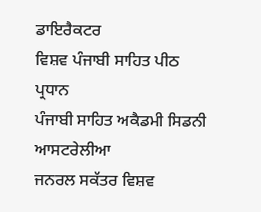ਡਾਇਰੈਕਟਰ
ਵਿਸ਼ਵ ਪੰਜਾਬੀ ਸਾਹਿਤ ਪੀਠ
ਪ੍ਰਧਾਨ
ਪੰਜਾਬੀ ਸਾਹਿਤ ਅਕੈਡਮੀ ਸਿਡਨੀ ਆਸਟਰੇਲੀਆ
ਜਨਰਲ ਸਕੱਤਰ ਵਿਸ਼ਵ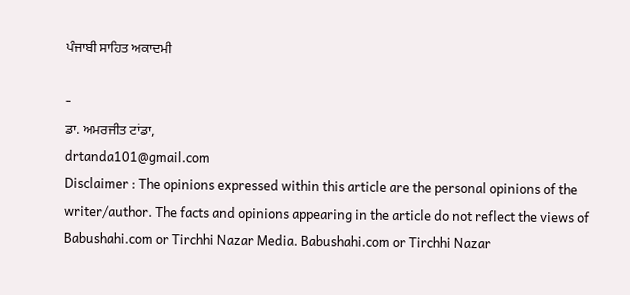ਪੰਜਾਬੀ ਸਾਹਿਤ ਅਕਾਦਮੀ

-
ਡਾ. ਅਮਰਜੀਤ ਟਾਂਡਾ,
drtanda101@gmail.com
Disclaimer : The opinions expressed within this article are the personal opinions of the writer/author. The facts and opinions appearing in the article do not reflect the views of Babushahi.com or Tirchhi Nazar Media. Babushahi.com or Tirchhi Nazar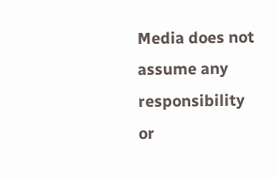Media does not assume any responsibility or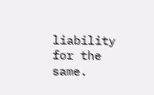liability for the same.